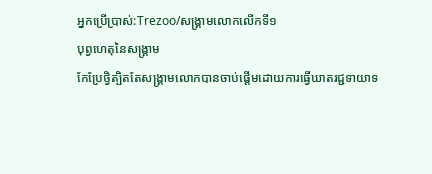អ្នកប្រើប្រាស់:Trezoo/សង្គ្រាមលោកលើកទី១
បុព្វហេតុនៃសង្គ្រាម
កែប្រែថ្វិត្បិតតែសង្គ្រាមលោកបានចាប់ផ្ដើមដោយការធ្វើឃាតរជ្ជទាយាទ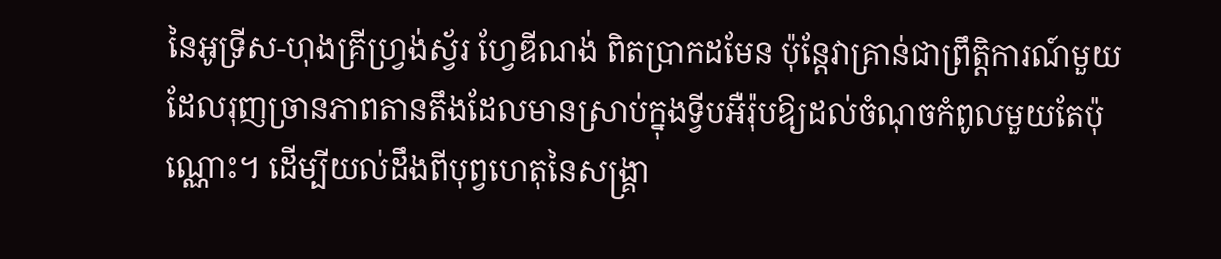នៃអូទ្រីស-ហុងគ្រីហ្វ្រង់ស្វ័រ ហ្វែឌីណង់ ពិតប្រាកដមែន ប៉ុន្តែវាគ្រាន់ជាព្រឹត្តិការណ៍មួយដែលរុញច្រានភាពតានតឹងដែលមានស្រាប់ក្នុងទ្វីបអឺរ៉ុបឱ្យដល់ចំណុចកំពូលមួយតែប៉ុណ្ណោះ។ ដើម្បីយល់ដឹងពីបុព្វហេតុនៃសង្គ្រា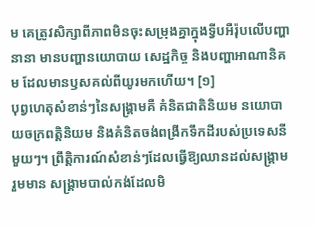ម គេត្រូវសិក្សាពីភាពមិនចុះសម្រុងគ្នាក្នុងទ្វីបអឺរ៉ុបលើបញ្ហានានា មានបញ្ហានយោបាយ សេដ្ឋកិច្ច និងបញ្ហាអាណានិគម ដែលមានឫសគល់ពីយូរមកហើយ។ [១]
បុព្វហេតុសំខាន់ៗនៃសង្គ្រាមគឺ គំនិតជាតិនិយម នយោបាយចក្រពត្តិនិយម និងគំនិតចង់ពង្រីកទឹកដីរបស់ប្រទេសនីមួយៗ។ ព្រឹត្តិការណ៍សំខាន់ៗដែលធ្វើឱ្យឈានដល់សង្គ្រាមរួមមាន សង្គ្រាមបាល់កង់ដែលមិ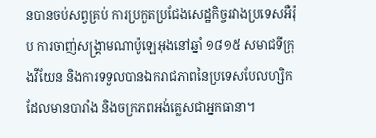នបានចប់សព្វគ្រប់ ការប្រកួតប្រជែងសេដ្ឋកិច្ចរវាងប្រទេសអឺរ៉ុប ការចាញ់សង្គ្រាមណាប៉ូឡេអុងនៅឆ្នាំ ១៨១៥ សមាជទីក្រុងវីយែន និងការទទួលបានឯករាជភាពនៃប្រទេសបែលហ្សិក ដែលមានបារាំង និងចក្រភពអង់គ្លេសជាអ្នកធានា។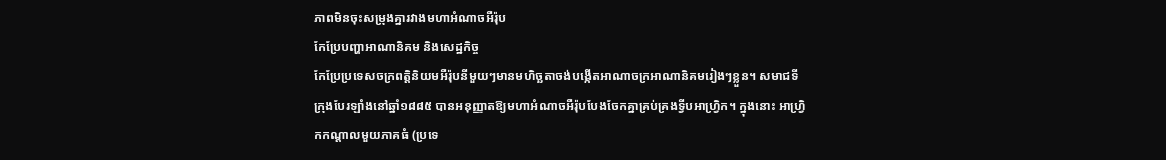ភាពមិនចុះសម្រុងគ្នារវាងមហាអំណាចអឺរ៉ុប
កែប្រែបញ្ហាអាណានិគម និងសេដ្ឋកិច្ច
កែប្រែប្រទេសចក្រពត្តិនិយមអឺរ៉ុបនីមួយៗមានមហិច្ឆតាចង់បង្កើតអាណាចក្រអាណានិគមរៀងៗខ្លួន។ សមាជទីក្រុងបែរឡាំងនៅឆ្នាំ១៨៨៥ បានអនុញ្ញាតឱ្យមហាអំណាចអឺរ៉ុបបែងចែកគ្នាគ្រប់គ្រងទ្វីបអាហ្វ្រិក។ ក្នុងនោះ អាហ្វ្រិកកណ្ដាលមួយភាគធំ (ប្រទេ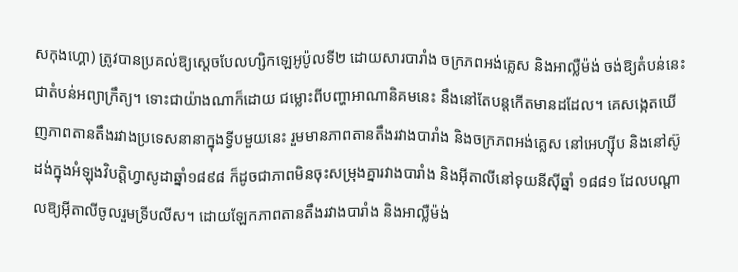សកុងហ្គោ) ត្រូវបានប្រគល់ឱ្យស្ដេចបែលហ្សិកឡេអូប៉ូលទី២ ដោយសារបារាំង ចក្រភពអង់គ្លេស និងអាល្លឺម៉ង់ ចង់ឱ្យតំបន់នេះជាតំបន់អព្យាក្រឹត្យ។ ទោះជាយ៉ាងណាក៏ដោយ ជម្លោះពីបញ្ហាអាណានិគមនេះ នឹងនៅតែបន្តកើតមានដដែល។ គេសង្កេតឃើញភាពតានតឹងរវាងប្រទេសនានាក្នុងទ្វីបមួយនេះ រួមមានភាពតានតឹងរវាងបារាំង និងចក្រភពអង់គ្លេស នៅអេហ្ស៊ីប និងនៅស៊ូដង់ក្នុងអំឡុងវិបត្តិហ្វាសូដាឆ្នាំ១៨៩៨ ក៏ដូចជាភាពមិនចុះសម្រុងគ្នារវាងបារាំង និងអ៊ីតាលីនៅទុយនីស៊ីឆ្នាំ ១៨៨១ ដែលបណ្ដាលឱ្យអ៊ីតាលីចូលរួមទ្រីបលីស។ ដោយឡែកភាពតានតឹងរវាងបារាំង និងអាល្លឺម៉ង់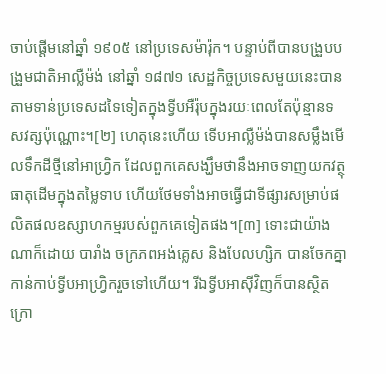ចាប់ផ្ដើមនៅឆ្នាំ ១៩០៥ នៅប្រទេសម៉ារ៉ុក។ បន្ទាប់ពីបានបង្រួបបង្រួមជាតិអាល្លឺម៉ង់ នៅឆ្នាំ ១៨៧១ សេដ្ឋកិច្ចប្រទេសមួយនេះបានតាមទាន់ប្រទេសដទៃទៀតក្នុងទ្វីបអឺរ៉ុបក្នុងរយៈពេលតែប៉ុន្មានទសវត្សប៉ុណ្ណោះ។[២] ហេតុនេះហើយ ទើបអាល្លឺម៉ង់បានសម្លឹងមើលទឹកដីថ្មីនៅអាហ្វ្រិក ដែលពួកគេសង្ឃឹមថានឹងអាចទាញយកវត្ថុធាតុដើមក្នុងតម្លៃទាប ហើយថែមទាំងអាចធ្វើជាទីផ្សារសម្រាប់ផលិតផលឧស្សាហកម្មរបស់ពួកគេទៀតផង។[៣] ទោះជាយ៉ាងណាក៏ដោយ បារាំង ចក្រភពអង់គ្លេស និងបែលហ្សិក បានចែកគ្នាកាន់កាប់ទ្វីបអាហ្វ្រិករួចទៅហើយ។ រីឯទ្វីបអាស៊ីវិញក៏បានស្ថិតក្រោ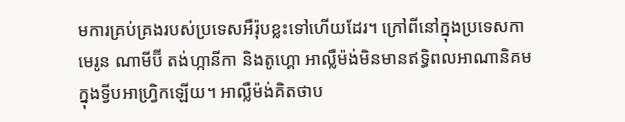មការគ្រប់គ្រងរបស់ប្រទេសអឺរ៉ុបខ្លះទៅហើយដែរ។ ក្រៅពីនៅក្នុងប្រទេសកាមេរូន ណាមីប៊ី តង់ហ្កានីកា និងតូហ្គោ អាល្លឺម៉ង់មិនមានឥទ្ធិពលអាណានិគមក្នុងទ្វីបអាហ្វ្រិកឡើយ។ អាល្លឺម៉ង់គិតថាប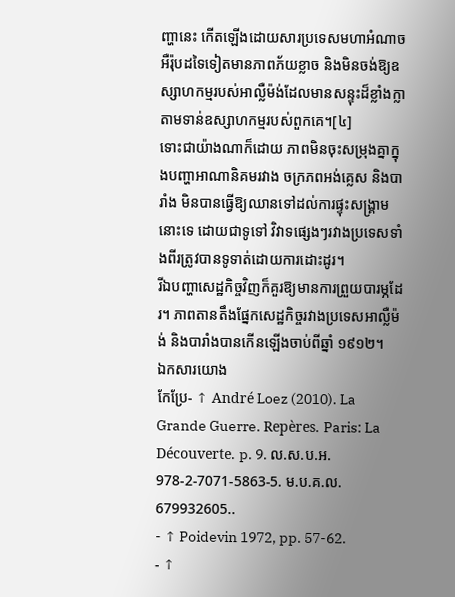ញ្ហានេះ កើតឡើងដោយសារប្រទេសមហាអំណាចអឺរ៉ុបដទៃទៀតមានភាពភ័យខ្លាច និងមិនចង់ឱ្យឧស្សាហកម្មរបស់អាល្លឺម៉ង់ដែលមានសន្ទុះដ៏ខ្លាំងក្លា តាមទាន់ឧស្សាហកម្មរបស់ពួកគេ។[៤]
ទោះជាយ៉ាងណាក៏ដោយ ភាពមិនចុះសម្រុងគ្នាក្នុងបញ្ហាអាណានិគមរវាង ចក្រភពអង់គ្លេស និងបារាំង មិនបានធ្វើឱ្យឈានទៅដល់ការផ្ទុះសង្គ្រាមនោះទេ ដោយជាទូទៅ វិវាទផ្សេងៗរវាងប្រទេសទាំងពីរត្រូវបានទូទាត់ដោយការដោះដូរ។
រីឯបញ្ហាសេដ្ឋកិច្ចវិញក៏គួរឱ្យមានការព្រួយបារម្ភដែរ។ ភាពតានតឹងផ្នែកសេដ្ឋកិច្ចរវាងប្រទេសអាល្លឺម៉ង់ និងបារាំងបានកើនឡើងចាប់ពីឆ្នាំ ១៩១២។
ឯកសារយោង
កែប្រែ- ↑ André Loez (2010). La Grande Guerre. Repères. Paris: La Découverte. p. 9. ល.ស.ប.អ. 978-2-7071-5863-5. ម.ប.គ.ល. 679932605..
- ↑ Poidevin 1972, pp. 57-62.
- ↑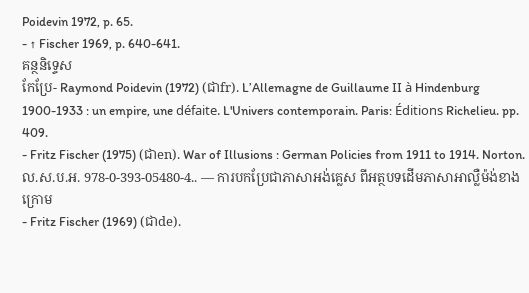Poidevin 1972, p. 65.
- ↑ Fischer 1969, p. 640-641.
គន្ថនិទ្ទេស
កែប្រែ- Raymond Poidevin (1972) (ជាfr). L’Allemagne de Guillaume II à Hindenburg 1900-1933 : un empire, une défaite. L'Univers contemporain. Paris: Éditions Richelieu. pp. 409.
- Fritz Fischer (1975) (ជាen). War of Illusions : German Policies from 1911 to 1914. Norton. ល.ស.ប.អ. 978-0-393-05480-4.. — ការបកប្រែជាភាសាអង់គ្លេស ពីអត្ថបទដើមភាសាអាល្លឺម៉ង់ខាងក្រោម
- Fritz Fischer (1969) (ជាde).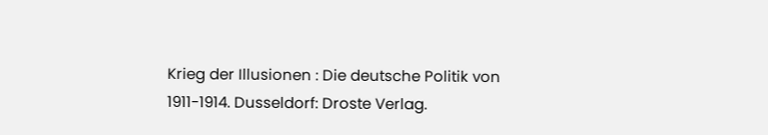Krieg der Illusionen : Die deutsche Politik von 1911-1914. Dusseldorf: Droste Verlag.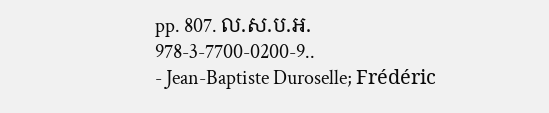pp. 807. ល.ស.ប.អ. 978-3-7700-0200-9..
- Jean-Baptiste Duroselle; Frédéric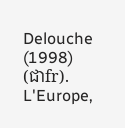Delouche (1998) (ជាfr). L'Europe,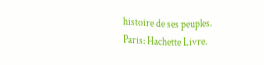histoire de ses peuples. Paris: Hachette Livre.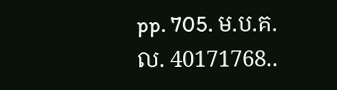pp. 705. ម.ប.គ.ល. 40171768..